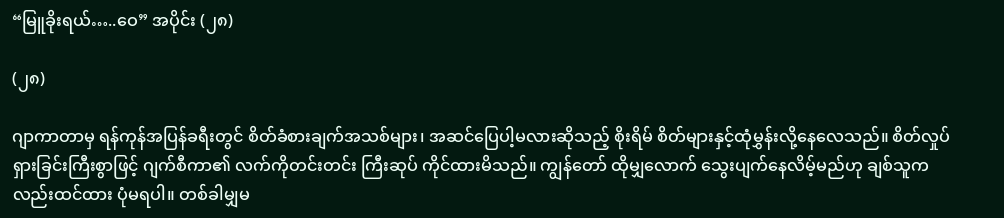“မြူခိုးရယ်…..ဝေ” အပိုင်း (၂၈)

(၂၈)

ဂျာကာတာမှ ရန်ကုန်အပြန်ခရီးတွင် စိတ်ခံစားချက်အသစ်များ၊ အဆင်ပြေပါ့မလားဆိုသည့် စိုးရိမ် စိတ်များနှင့်ထုံမွှန်းလို့နေလေသည်။ စိတ်လှုပ်ရှားခြင်းကြီးစွာဖြင့် ဂျက်စီကာ၏ လက်ကိုတင်းတင်း ကြီးဆုပ် ကိုင်ထားမိသည်။ ကျွန်တော် ထိုမျှလောက် သွေးပျက်နေလိမ့်မည်ဟု ချစ်သူကလည်းထင်ထား ပုံမရပါ။ တစ်ခါမျှမ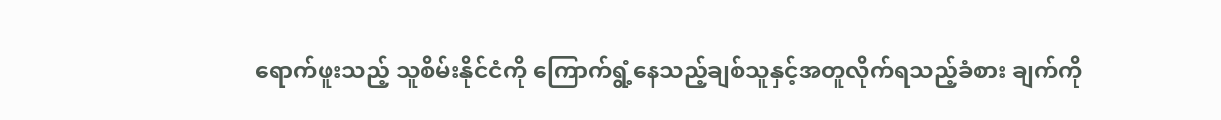ရောက်ဖူးသည့် သူစိမ်းနိုင်ငံကို ကြောက်ရွံ့နေသည့်ချစ်သူနှင့်အတူလိုက်ရသည့်ခံစား ချက်ကို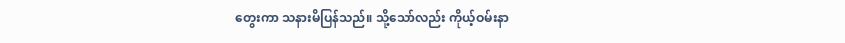တွေးကာ သနားမိပြန်သည်။ သို့သော်လည်း ကိုယ့်ဝမ်းနာ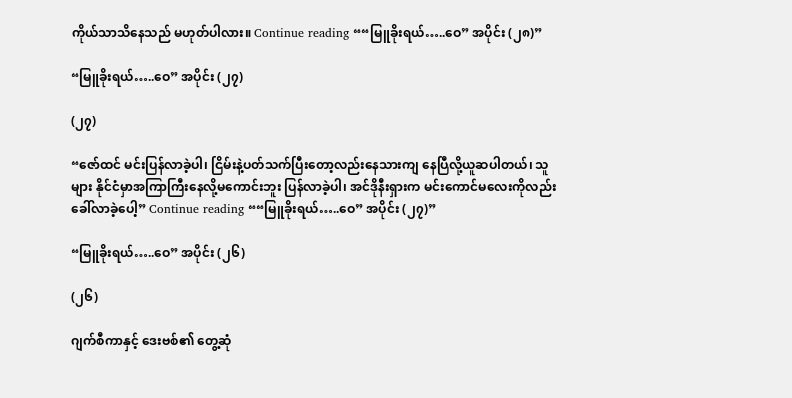ကိုယ်သာသိနေသည် မဟုတ်ပါလား။ Continue reading ““မြူခိုးရယ်…..ဝေ” အပိုင်း (၂၈)”

“မြူခိုးရယ်…..ဝေ” အပိုင်း (၂၇)

(၂၇)

“ဇော်ထင် မင်းပြန်လာခဲ့ပါ၊ ငြိမ်းနဲ့ပတ်သက်ပြီးတော့လည်းနေသားကျ နေပြီလို့ယူဆပါတယ်၊ သူများ နိုင်ငံမှာအကြာကြီးနေလို့မကောင်းဘူး ပြန်လာခဲ့ပါ၊ အင်ဒိုနီးရှားက မင်းကောင်မလေးကိုလည်း ခေါ်လာခဲ့ပေါ့” Continue reading ““မြူခိုးရယ်…..ဝေ” အပိုင်း (၂၇)”

“မြူခိုးရယ်…..ဝေ” အပိုင်း (၂၆)

(၂၆)

ဂျက်စီကာနှင့် ဒေးဗစ်၏ တွေ့ဆုံ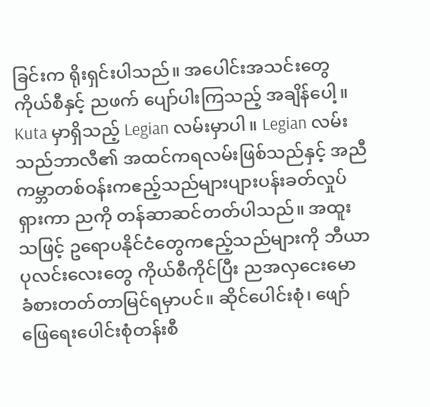ခြင်းက ရိုးရှင်းပါသည်။ အပေါင်းအသင်းတွေကိုယ်စီနှင့် ညဖက် ပျော်ပါးကြသည့် အချိန်ပေါ့။ Kuta မှာရှိသည့် Legian လမ်းမှာပါ။ Legian လမ်းသည်ဘာလီ၏ အထင်ကရလမ်းဖြစ်သည်နှင့် အညီ ကမ္ဘာတစ်ဝန်းကဧည့်သည်များပျားပန်းခတ်လှုပ်ရှားကာ ညကို တန်ဆာဆင်တတ်ပါသည်။ အထူး သဖြင့် ဥရောပနိုင်ငံတွေကဧည့်သည်များကို ဘီယာပုလင်းလေးတွေ ကိုယ်စီကိုင်ပြီး ညအလှငေးမော ခံစားတတ်တာမြင်ရမှာပင်။ ဆိုင်ပေါင်းစုံ၊ ဖျော်ဖြေရေးပေါင်းစုံတန်းစီ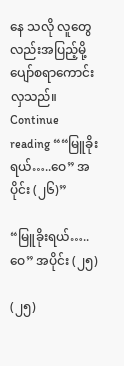နေ သလို လူတွေလည်းအပြည့်မို့ ပျော်စရာကောင်းလှသည်။ Continue reading ““မြူခိုးရယ်…..ဝေ” အပိုင်း (၂၆)”

“မြူခိုးရယ်…..ဝေ” အပိုင်း (၂၅)

(၂၅)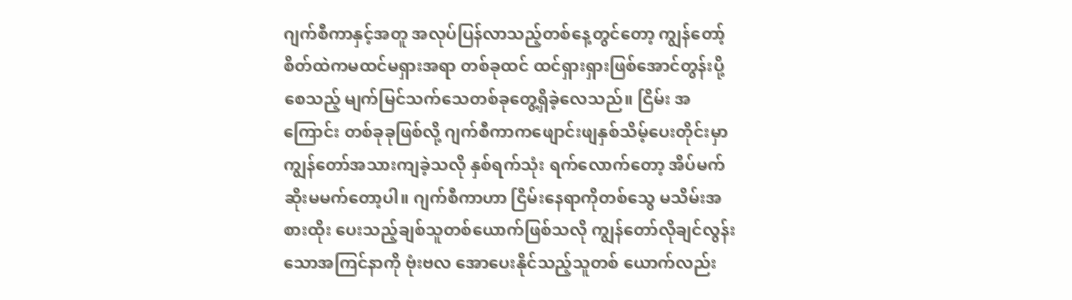ဂျက်စီကာနှင့်အတူ အလုပ်ပြန်လာသည့်တစ်နေ့တွင်တော့ ကျွန်တော့်စိတ်ထဲကမထင်မရှားအရာ တစ်ခုထင် ထင်ရှားရှားဖြစ်အောင်တွန်းပို့စေသည့် မျက်မြင်သက်သေတစ်ခုတွေ့ရှိခဲ့လေသည်။ ငြိမ်း အကြောင်း တစ်ခုခုဖြစ်လို့ ဂျက်စီကာကဖျောင်းဖျနှစ်သိမ့်ပေးတိုင်းမှာ ကျွန်တော်အသားကျခဲ့သလို နှစ်ရက်သုံး ရက်လောက်တော့ အိပ်မက်ဆိုးမမက်တော့ပါ။ ဂျက်စီကာဟာ ငြိမ်းနေရာကိုတစ်သွေ မသိမ်းအစားထိုး ပေးသည့်ချစ်သူတစ်ယောက်ဖြစ်သလို ကျွန်တော်လိုချင်လွန်းသောအကြင်နာကို ဗုံးဗလ အောပေးနိုင်သည့်သူတစ် ယောက်လည်း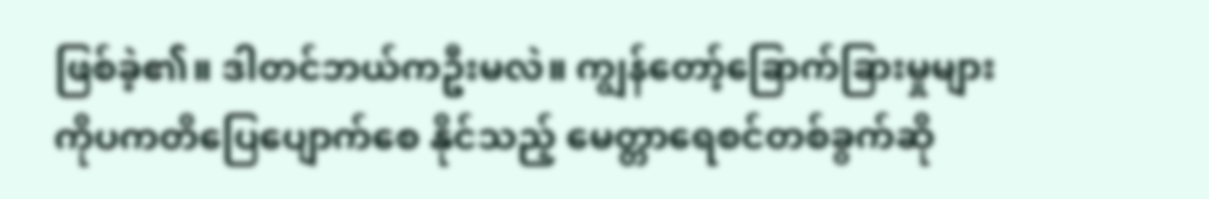ဖြစ်ခဲ့၏။ ဒါတင်ဘယ်ကဦးမလဲ။ ကျွန်တော့်ခြောက်ခြားမှုများ ကိုပကတိပြေပျောက်စေ နိုင်သည့် မေတ္တာရေစင်တစ်ခွက်ဆို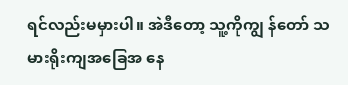ရင်လည်းမမှားပါ။ အဲဒီတော့ သူ့ကိုကျွ န်တော် သမားရိုးကျအခြေအ နေ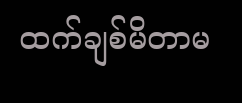ထက်ချစ်မိတာမ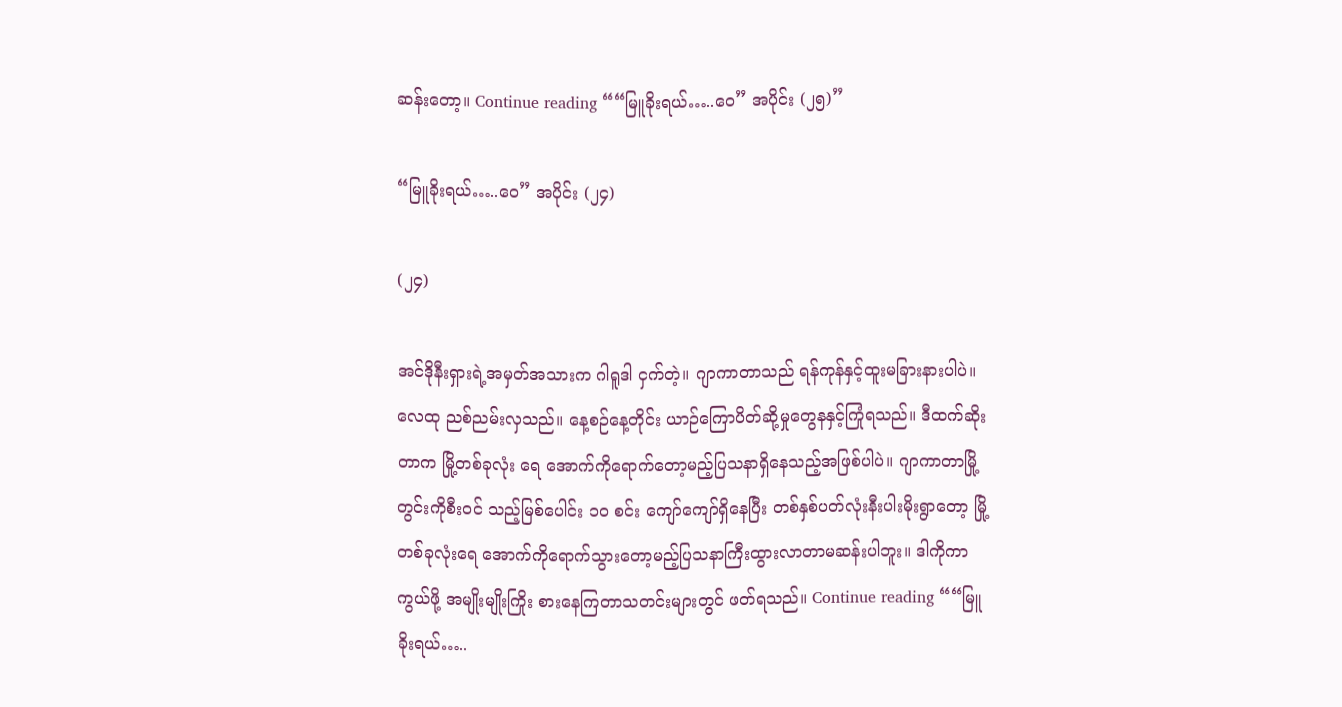ဆန်းတော့။ Continue reading ““မြူခိုးရယ်…..ဝေ” အပိုင်း (၂၅)”

“မြူခိုးရယ်…..ဝေ” အပိုင်း (၂၄)

(၂၄)

အင်ဒိုနီးရှားရဲ့အမှတ်အသားက ဂါရူဒါ ငှက်တဲ့။ ဂျာကာတာသည် ရန်ကုန်နှင့်ထူးမခြားနားပါပဲ။ လေထု ညစ်ညမ်းလှသည်။ နေ့စဉ်နေ့တိုင်း ယာဉ်ကြောပိတ်ဆို့မှုတွေနနှင့်ကြုံရသည်။ ဒီထက်ဆိုးတာက မြို့တစ်ခုလုံး ရေ အောက်ကိုရောက်တော့မည့်ပြသနာရှိနေသည့်အဖြစ်ပါပဲ။ ဂျာကာတာမြို့တွင်းကိုစီးဝင် သည့်မြစ်ပေါင်း ၁၀ စင်း ကျော်ကျော်ရှိနေပြီး တစ်နှစ်ပတ်လုံးနီးပါးမိုးရွာတော့ မြို့တစ်ခုလုံးရေ အောက်ကိုရောက်သွားတော့မည့်ပြသနာကြီးထွားလာတာမဆန်းပါဘူး။ ဒါကိုကာကွယ်ဖို့ အမျိုးမျိုးကြိုး စားနေကြတာသတင်းများတွင် ဖတ်ရသည်။ Continue reading ““မြူခိုးရယ်…..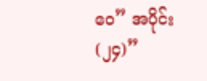ဝေ” အပိုင်း (၂၄)”